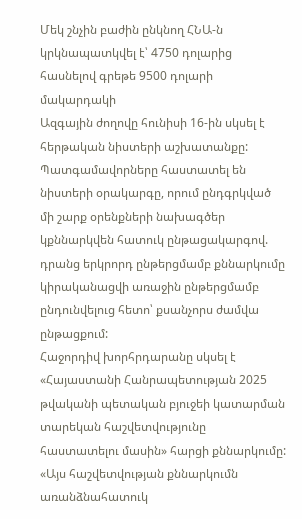Մեկ շնչին բաժին ընկնող ՀՆԱ-ն կրկնապատկվել է՝ 4750 դոլարից հասնելով գրեթե 9500 դոլարի մակարդակի
Ազգային ժողովը հունիսի 16-ին սկսել է հերթական նիստերի աշխատանքը: Պատգամավորները հաստատել են նիստերի օրակարգը, որում ընդգրկված մի շարք օրենքների նախագծեր կքննարկվեն հատուկ ընթացակարգով. դրանց երկրորդ ընթերցմամբ քննարկումը կիրականացվի առաջին ընթերցմամբ ընդունվելուց հետո՝ քսանչորս ժամվա ընթացքում:
Հաջորդիվ խորհրդարանը սկսել է «Հայաստանի Հանրապետության 2025 թվականի պետական բյուջեի կատարման տարեկան հաշվետվությունը հաստատելու մասին» հարցի քննարկումը:
«Այս հաշվետվության քննարկումն առանձնահատուկ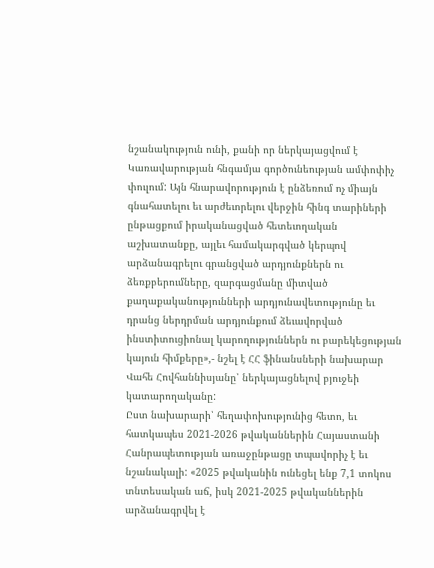նշանակություն ունի, քանի որ ներկայացվում է Կառավարության հնգամյա գործունեության ամփոփիչ փուլում: Այն հնարավորություն է ընձեռում ոչ միայն գնահատելու եւ արժեւորելու վերջին հինգ տարիների ընթացքում իրականացված հետեւողական աշխատանքը, այլեւ համակարգված կերպով արձանագրելու գրանցված արդյունքներն ու ձեռքբերումները, զարգացմանը միտված քաղաքականությունների արդյունավետությունը եւ դրանց ներդրման արդյունքում ձեւավորված ինստիտուցիոնալ կարողություններն ու բարեկեցության կայուն հիմքերը»,- նշել է ՀՀ ֆինանսների նախարար Վահե Հովհաննիսյանը՝ ներկայացնելով բյուջեի կատարողականը:
Ըստ նախարարի՝ հեղափոխությունից հետո, եւ հատկապես 2021-2026 թվականներին Հայաստանի Հանրապետության առաջընթացը տպավորիչ է եւ նշանակալի: «2025 թվականին ունեցել ենք 7,1 տոկոս տնտեսական աճ, իսկ 2021-2025 թվականներին արձանագրվել է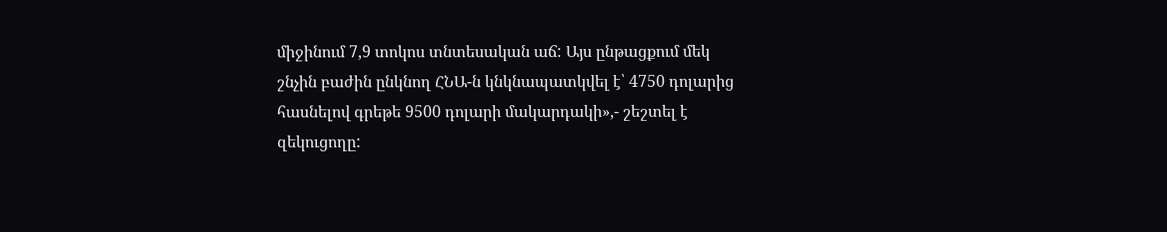միջինում 7,9 տոկոս տնտեսական աճ: Այս ընթացքում մեկ շնչին բաժին ընկնող ՀՆԱ-ն կնկնապատկվել է՝ 4750 դոլարից հասնելով գրեթե 9500 դոլարի մակարդակի»,- շեշտել է զեկուցողը: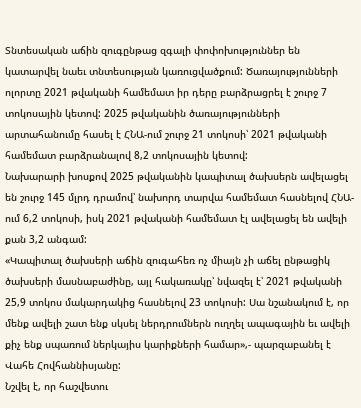Տնտեսական աճին զուգընթաց զգալի փոփոխություններ են կատարվել նաեւ տնտեսության կառուցվածքում: Ծառայությունների ոլորտը 2021 թվականի համեմատ իր դերը բարձրացրել է շուրջ 7 տոկոսային կետով: 2025 թվականին ծառայությունների արտահանումը հասել է ՀՆԱ-ում շուրջ 21 տոկոսի՝ 2021 թվականի համեմատ բարձրանալով 8,2 տոկոսային կետով:
Նախարարի խոսքով 2025 թվականին կապիտալ ծախսերն ավելացել են շուրջ 145 մլրդ դրամով՝ նախորդ տարվա համեմատ հասնելով ՀՆԱ-ում 6,2 տոկոսի, իսկ 2021 թվականի համեմատ էլ ավելացել են ավելի քան 3,2 անգամ:
«Կապիտալ ծախսերի աճին զուգահեռ ոչ միայն չի աճել ընթացիկ ծախսերի մասնաբաժինը, այլ հակառակը՝ նվազել է՝ 2021 թվականի 25,9 տոկոս մակարդակից հասնելով 23 տոկոսի: Սա նշանակում է, որ մենք ավելի շատ ենք սկսել ներդրումներն ուղղել ապագային եւ ավելի քիչ ենք սպառում ներկայիս կարիքների համար»,- պարզաբանել է Վահե Հովհաննիսյանը:
Նշվել է, որ հաշվետու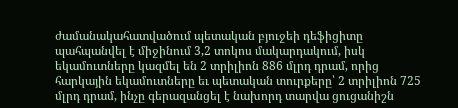ժամանակահատվածում պետական բյուջեի դեֆիցիտը պահպանվել է միջինում 3,2 տոկոս մակարդակում, իսկ եկամուտները կազմել են 2 տրիլիոն 886 մլրդ դրամ, որից հարկային եկամուտները եւ պետական տուրքերը՝ 2 տրիլիոն 725 մլրդ դրամ, ինչը գերազանցել է նախորդ տարվա ցուցանիշն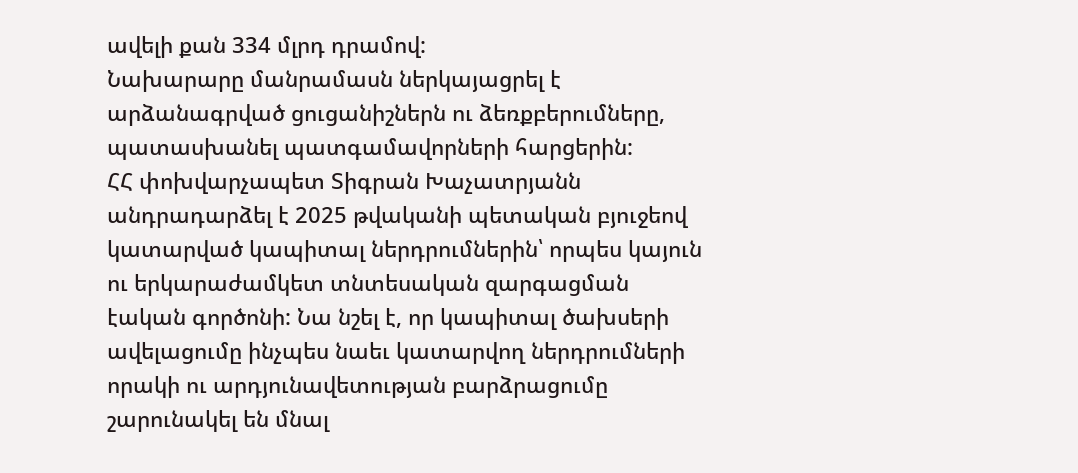ավելի քան 334 մլրդ դրամով:
Նախարարը մանրամասն ներկայացրել է արձանագրված ցուցանիշներն ու ձեռքբերումները, պատասխանել պատգամավորների հարցերին:
ՀՀ փոխվարչապետ Տիգրան Խաչատրյանն անդրադարձել է 2025 թվականի պետական բյուջեով կատարված կապիտալ ներդրումներին՝ որպես կայուն ու երկարաժամկետ տնտեսական զարգացման էական գործոնի: Նա նշել է, որ կապիտալ ծախսերի ավելացումը ինչպես նաեւ կատարվող ներդրումների որակի ու արդյունավետության բարձրացումը շարունակել են մնալ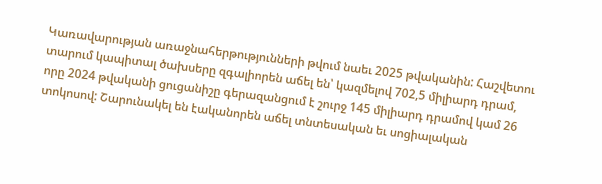Կառավարության առաջնահերթությունների թվում նաեւ 2025 թվականին: Հաշվետու տարում կապիտալ ծախսերը զգալիորեն աճել են՝ կազմելով 702,5 միլիարդ դրամ, որը 2024 թվականի ցուցանիշը գերազանցում է շուրջ 145 միլիարդ դրամով կամ 26 տոկոսով: Շարունակել են էականորեն աճել տնտեսական եւ սոցիալական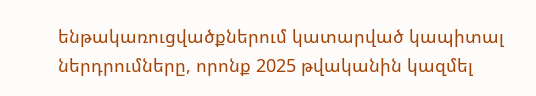ենթակառուցվածքներում կատարված կապիտալ ներդրումները, որոնք 2025 թվականին կազմել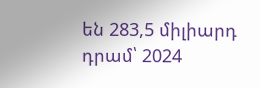են 283,5 միլիարդ դրամ՝ 2024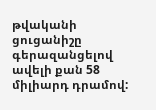թվականի ցուցանիշը գերազանցելով ավելի քան 58 միլիարդ դրամով: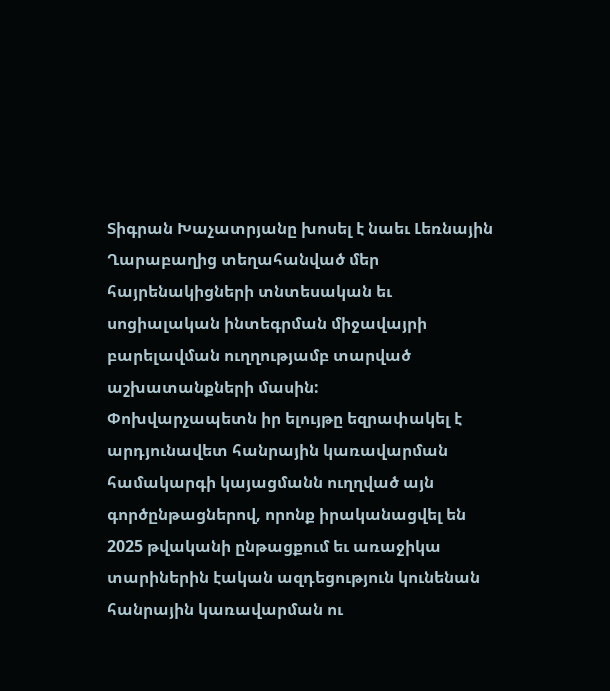Տիգրան Խաչատրյանը խոսել է նաեւ Լեռնային Ղարաբաղից տեղահանված մեր հայրենակիցների տնտեսական եւ սոցիալական ինտեգրման միջավայրի բարելավման ուղղությամբ տարված աշխատանքների մասին:
Փոխվարչապետն իր ելույթը եզրափակել է արդյունավետ հանրային կառավարման համակարգի կայացմանն ուղղված այն գործընթացներով, որոնք իրականացվել են 2025 թվականի ընթացքում եւ առաջիկա տարիներին էական ազդեցություն կունենան հանրային կառավարման ու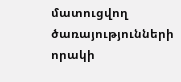մատուցվող ծառայությունների որակի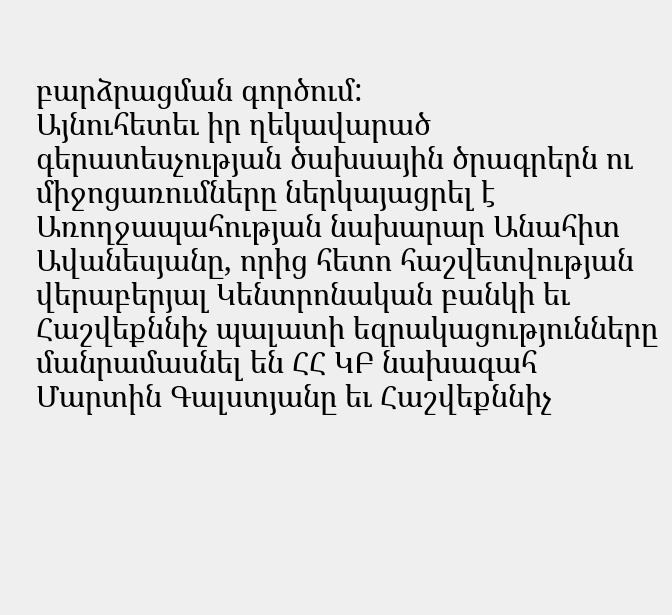բարձրացման գործում:
Այնուհետեւ իր ղեկավարած գերատեսչության ծախսային ծրագրերն ու միջոցառումները ներկայացրել է Առողջապահության նախարար Անահիտ Ավանեսյանը, որից հետո հաշվետվության վերաբերյալ Կենտրոնական բանկի եւ Հաշվեքննիչ պալատի եզրակացությունները մանրամասնել են ՀՀ ԿԲ նախագահ Մարտին Գալստյանը եւ Հաշվեքննիչ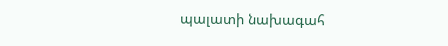պալատի նախագահ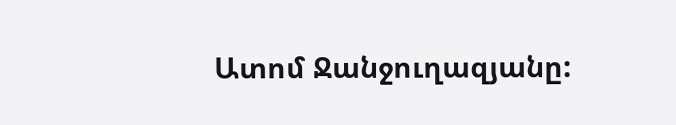Ատոմ Ջանջուղազյանը: